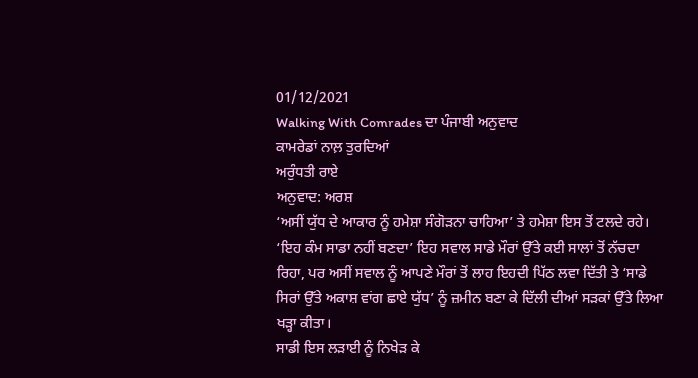01/12/2021
Walking With Comrades ਦਾ ਪੰਜਾਬੀ ਅਨੁਵਾਦ
ਕਾਮਰੇਡਾਂ ਨਾਲ਼ ਤੁਰਦਿਆਂ
ਅਰੁੰਧਤੀ ਰਾਏ
ਅਨੁਵਾਦ: ਅਰਸ਼
‘ਅਸੀਂ ਯੁੱਧ ਦੇ ਆਕਾਰ ਨੂੰ ਹਮੇਸ਼ਾ ਸੰਗੋੜਨਾ ਚਾਹਿਆ’ ਤੇ ਹਮੇਸ਼ਾ ਇਸ ਤੋਂ ਟਲਦੇ ਰਹੇ। ‘ਇਹ ਕੰਮ ਸਾਡਾ ਨਹੀਂ ਬਣਦਾ’ ਇਹ ਸਵਾਲ ਸਾਡੇ ਮੌਰਾਂ ਉੱਤੇ ਕਈ ਸਾਲਾਂ ਤੋਂ ਨੱਚਦਾ ਰਿਹਾ, ਪਰ ਅਸੀਂ ਸਵਾਲ ਨੂੰ ਆਪਣੇ ਮੌਰਾਂ ਤੋਂ ਲਾਹ ਇਹਦੀ ਪਿੱਠ ਲਵਾ ਦਿੱਤੀ ਤੇ ‘ਸਾਡੇ ਸਿਰਾਂ ਉੱਤੇ ਅਕਾਸ਼ ਵਾਂਗ ਛਾਏ ਯੁੱਧ’ ਨੂੰ ਜ਼ਮੀਨ ਬਣਾ ਕੇ ਦਿੱਲੀ ਦੀਆਂ ਸੜਕਾਂ ਉੱਤੇ ਲਿਆ ਖੜ੍ਹਾ ਕੀਤਾ।
ਸਾਡੀ ਇਸ ਲੜਾਈ ਨੂੰ ਨਿਖੇੜ ਕੇ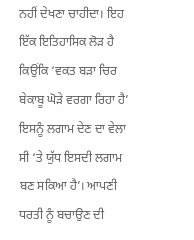ਨਹੀਂ ਦੇਖਣਾ ਚਾਹੀਦਾ। ਇਹ ਇੱਕ ਇਤਿਹਾਸਿਕ ਲੋੜ ਹੈ ਕਿਉਂਕਿ ‘ਵਕਤ ਬੜਾ ਚਿਰ ਬੇਕਾਬੂ ਘੋੜੇ ਵਰਗਾ ਰਿਹਾ ਹੈ’ ਇਸਨੂੰ ਲਗਾਮ ਦੇਣ ਦਾ ਵੇਲਾ ਸੀ ‘ਤੇ ਯੁੱਧ ਇਸਦੀ ਲਗਾਮ ਬਣ ਸਕਿਆ ਹੈ’। ਆਪਣੀ ਧਰਤੀ ਨੂੰ ਬਚਾਉਣ ਦੀ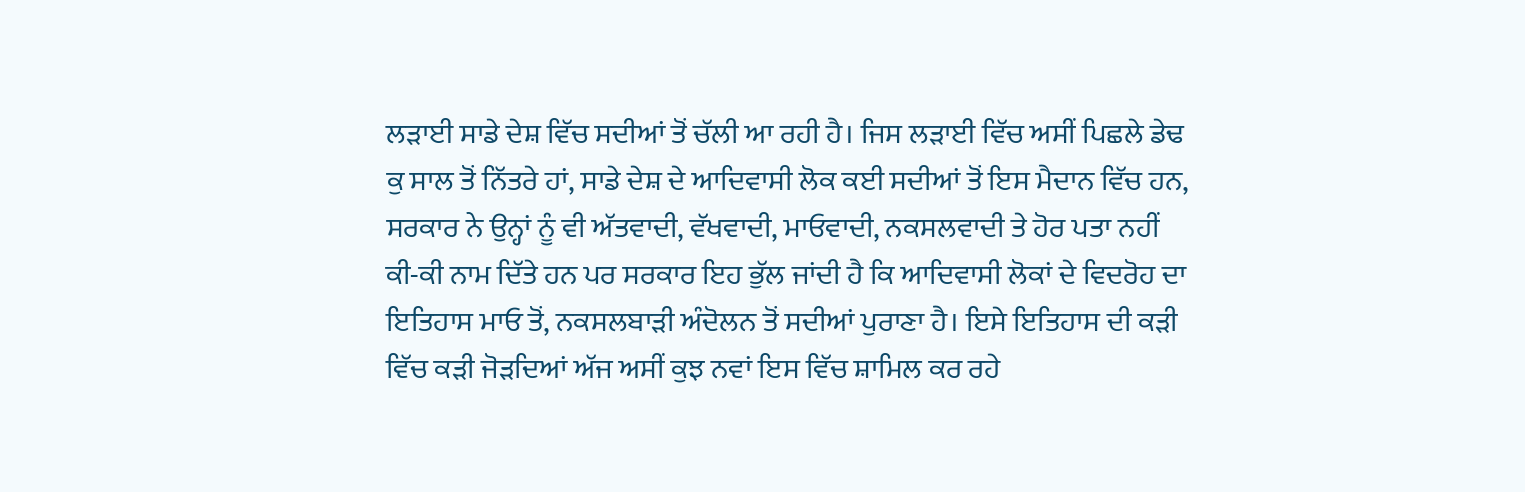ਲੜਾਈ ਸਾਡੇ ਦੇਸ਼ ਵਿੱਚ ਸਦੀਆਂ ਤੋਂ ਚੱਲੀ ਆ ਰਹੀ ਹੈ। ਜਿਸ ਲੜਾਈ ਵਿੱਚ ਅਸੀਂ ਪਿਛਲੇ ਡੇਢ ਕੁ ਸਾਲ ਤੋਂ ਨਿੱਤਰੇ ਹਾਂ, ਸਾਡੇ ਦੇਸ਼ ਦੇ ਆਦਿਵਾਸੀ ਲੋਕ ਕਈ ਸਦੀਆਂ ਤੋਂ ਇਸ ਮੈਦਾਨ ਵਿੱਚ ਹਨ, ਸਰਕਾਰ ਨੇ ਉਨ੍ਹਾਂ ਨੂੰ ਵੀ ਅੱਤਵਾਦੀ, ਵੱਖਵਾਦੀ, ਮਾਓਵਾਦੀ, ਨਕਸਲਵਾਦੀ ਤੇ ਹੋਰ ਪਤਾ ਨਹੀਂ ਕੀ-ਕੀ ਨਾਮ ਦਿੱਤੇ ਹਨ ਪਰ ਸਰਕਾਰ ਇਹ ਭੁੱਲ ਜਾਂਦੀ ਹੈ ਕਿ ਆਦਿਵਾਸੀ ਲੋਕਾਂ ਦੇ ਵਿਦਰੋਹ ਦਾ ਇਤਿਹਾਸ ਮਾਓ ਤੋਂ, ਨਕਸਲਬਾੜੀ ਅੰਦੋਲਨ ਤੋਂ ਸਦੀਆਂ ਪੁਰਾਣਾ ਹੈ। ਇਸੇ ਇਤਿਹਾਸ ਦੀ ਕੜੀ ਵਿੱਚ ਕੜੀ ਜੋੜਦਿਆਂ ਅੱਜ ਅਸੀਂ ਕੁਝ ਨਵਾਂ ਇਸ ਵਿੱਚ ਸ਼ਾਮਿਲ ਕਰ ਰਹੇ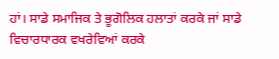ਹਾਂ। ਸਾਡੇ ਸਮਾਜਿਕ ਤੇ ਭੂਗੋਲਿਕ ਹਲਾਤਾਂ ਕਰਕੇ ਜਾਂ ਸਾਡੇ ਵਿਚਾਰਧਾਰਕ ਵਖਰੇਵਿਆਂ ਕਰਕੇ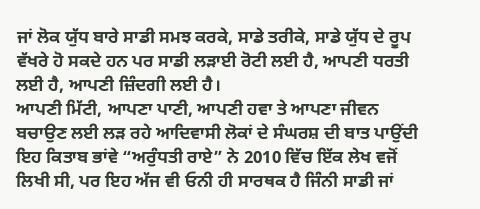ਜਾਂ ਲੋਕ ਯੁੱਧ ਬਾਰੇ ਸਾਡੀ ਸਮਝ ਕਰਕੇ, ਸਾਡੇ ਤਰੀਕੇ, ਸਾਡੇ ਯੁੱਧ ਦੇ ਰੂਪ ਵੱਖਰੇ ਹੋ ਸਕਦੇ ਹਨ ਪਰ ਸਾਡੀ ਲੜਾਈ ਰੋਟੀ ਲਈ ਹੈ, ਆਪਣੀ ਧਰਤੀ ਲਈ ਹੈ, ਆਪਣੀ ਜ਼ਿੰਦਗੀ ਲਈ ਹੈ।
ਆਪਣੀ ਮਿੱਟੀ, ਆਪਣਾ ਪਾਣੀ, ਆਪਣੀ ਹਵਾ ਤੇ ਆਪਣਾ ਜੀਵਨ ਬਚਾਉਣ ਲਈ ਲੜ ਰਹੇ ਆਦਿਵਾਸੀ ਲੋਕਾਂ ਦੇ ਸੰਘਰਸ਼ ਦੀ ਬਾਤ ਪਾਉਂਦੀ ਇਹ ਕਿਤਾਬ ਭਾਂਵੇ “ਅਰੁੰਧਤੀ ਰਾਏ” ਨੇ 2010 ਵਿੱਚ ਇੱਕ ਲੇਖ ਵਜੋਂ ਲਿਖੀ ਸੀ, ਪਰ ਇਹ ਅੱਜ ਵੀ ਓਨੀ ਹੀ ਸਾਰਥਕ ਹੈ ਜਿੰਨੀ ਸਾਡੀ ਜਾਂ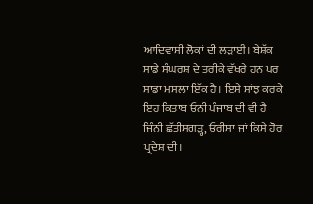ਆਦਿਵਾਸੀ ਲੋਕਾਂ ਦੀ ਲੜਾਈ। ਬੇਸ਼ੱਕ ਸਾਡੇ ਸੰਘਰਸ਼ ਦੇ ਤਰੀਕੇ ਵੱਖਰੇ ਹਨ ਪਰ ਸਾਡਾ ਮਸਲਾ ਇੱਕ ਹੈ। ਇਸੇ ਸਾਂਝ ਕਰਕੇ ਇਹ ਕਿਤਾਬ ਓਨੀ ਪੰਜਾਬ ਦੀ ਵੀ ਹੈ ਜਿੰਨੀ ਛੱਤੀਸਗੜ੍ਹ, ਓਰੀਸਾ ਜਾਂ ਕਿਸੇ ਹੋਰ ਪ੍ਰਦੇਸ਼ ਦੀ।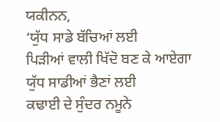ਯਕੀਨਨ,
‘ਯੁੱਧ ਸਾਡੇ ਬੱਚਿਆਂ ਲਈ
ਪਿੜੀਆਂ ਵਾਲੀ ਖਿੱਦੋ ਬਣ ਕੇ ਆਏਗਾ
ਯੁੱਧ ਸਾਡੀਆਂ ਭੈਣਾਂ ਲਈ
ਕਢਾਈ ਦੇ ਸੁੰਦਰ ਨਮੂਨੇ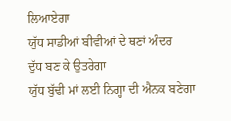ਲਿਆਏਗਾ
ਯੁੱਧ ਸਾਡੀਆਂ ਬੀਵੀਆਂ ਦੇ ਥਣਾਂ ਅੰਦਰ
ਦੁੱਧ ਬਣ ਕੇ ਉਤਰੇਗਾ
ਯੁੱਧ ਬੁੱਢੀ ਮਾਂ ਲਈ ਨਿਗ੍ਹਾ ਦੀ ਐਨਕ ਬਣੇਗਾ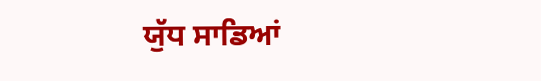ਯੁੱਧ ਸਾਡਿਆਂ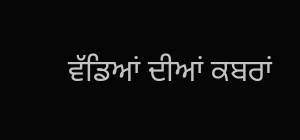ਵੱਡਿਆਂ ਦੀਆਂ ਕਬਰਾਂ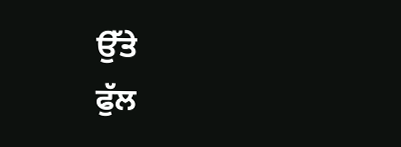ਉੱਤੇ
ਫੁੱਲ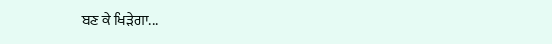ਬਣ ਕੇ ਖਿੜੇਗਾ...